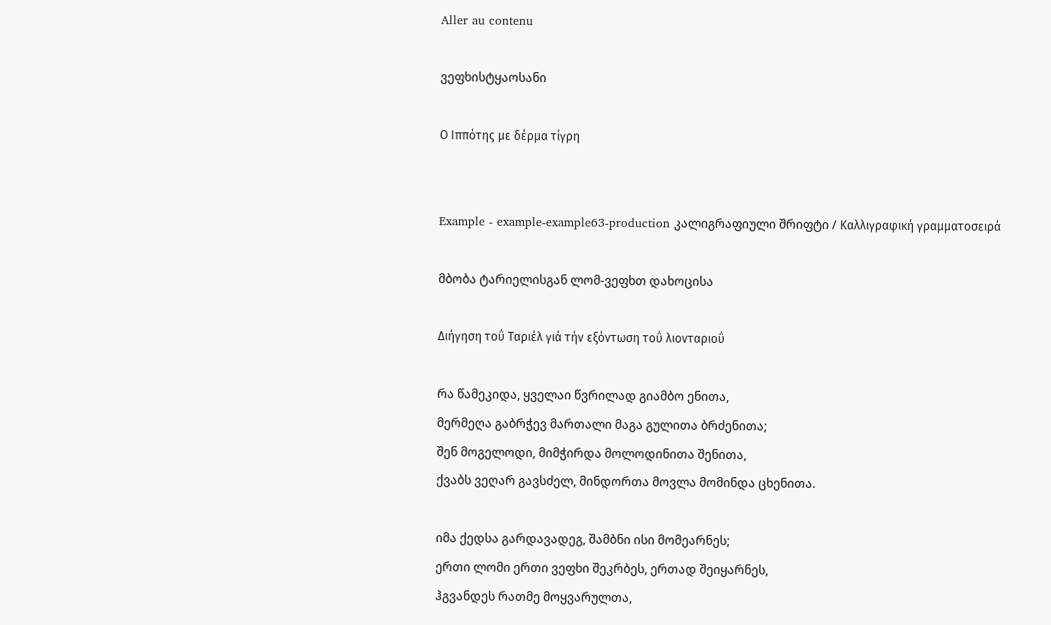Aller au contenu

ვეფხისტყაოსანი

Ο Ιππότης με δέρμα τίγρη


Example - example-example63-production კალიგრაფიული შრიფტი / Καλλιγραφική γραμματοσειρά

მბობა ტარიელისგან ლომ-ვეფხთ დახოცისა

Διήγηση τοΰ Ταριέλ γιά τήν εξόντωση τοΰ λιονταριοΰ

რა წამეკიდა, ყველაი წვრილად გიამბო ენითა,
მერმეღა გაბრჭევ მართალი მაგა გულითა ბრძენითა;
შენ მოგელოდი, მიმჭირდა მოლოდინითა შენითა,
ქვაბს ვეღარ გავსძელ, მინდორთა მოვლა მომინდა ცხენითა.

იმა ქედსა გარდავადეგ, შამბნი ისი მომეარნეს;
ერთი ლომი ერთი ვეფხი შეკრბეს, ერთად შეიყარნეს,
ჰგვანდეს რათმე მოყვარულთა,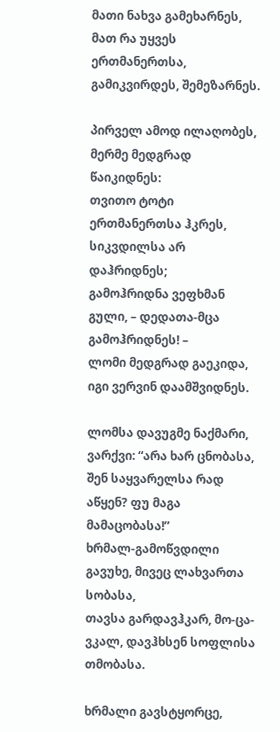მათი ნახვა გამეხარნეს,
მათ რა უყვეს ერთმანერთსა, გამიკვირდეს, შემეზარნეს.

პირველ ამოდ ილაღობეს, მერმე მედგრად წაიკიდნეს:
თვითო ტოტი ერთმანერთსა ჰკრეს, სიკვდილსა არ დაჰრიდნეს;
გამოჰრიდნა ვეფხმან გული, – დედათა-მცა გამოჰრიდნეს! –
ლომი მედგრად გაეკიდა, იგი ვერვინ დაამშვიდნეს.

ლომსა დავუგმე ნაქმარი, ვარქვი: “არა ხარ ცნობასა,
შენ საყვარელსა რად აწყენ? ფუ მაგა მამაცობასა!”
ხრმალ-გამოწვდილი გავუხე, მივეც ლახვართა სობასა,
თავსა გარდავჰკარ, მო-ცა-ვკალ, დავჰხსენ სოფლისა თმობასა.

ხრმალი გავსტყორცე,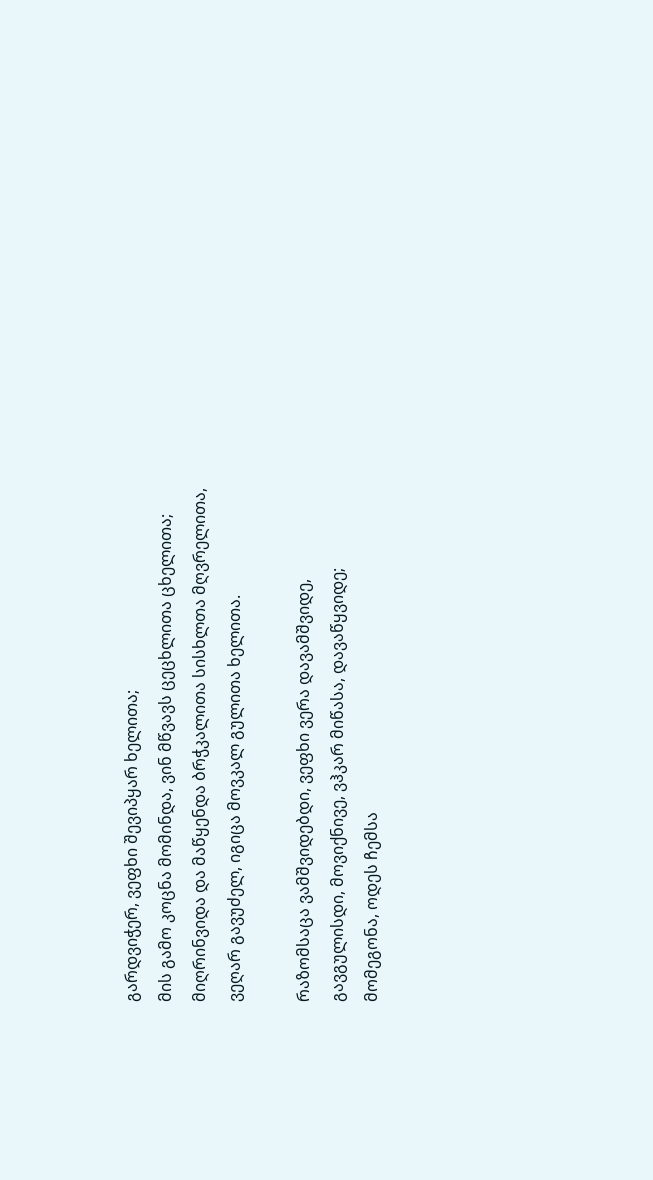გარდვიჭერ, ვეფხი შევიპყარ ხელითა;
მის გამო კოცნა მომინდა, ვინ მწვავს ცეცხლითა ცხელითა;
მიღრინვიდა და მაწყენდა ბრჭკალითა სისხლთა მღვრელითა,
ვეღარ გავუძელ, იგიცა მოვკალ გულითა ხელითა.

რაზომსაცა ვამშვიდებდი, ვეფხი ვერა დავამშვიდე,
გავგულისდი, მოვიქნივე, ვჰკარ მიწასა, დავაწყვიდე;
მომეგონა, ოდეს ჩემსა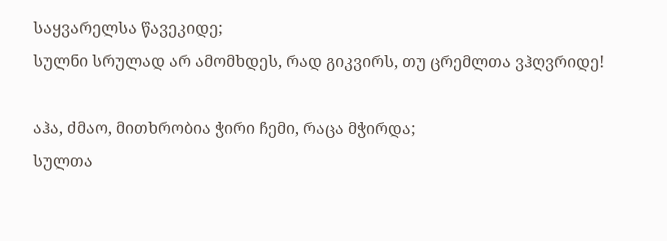საყვარელსა წავეკიდე;
სულნი სრულად არ ამომხდეს, რად გიკვირს, თუ ცრემლთა ვჰღვრიდე!

აჰა, ძმაო, მითხრობია ჭირი ჩემი, რაცა მჭირდა;
სულთა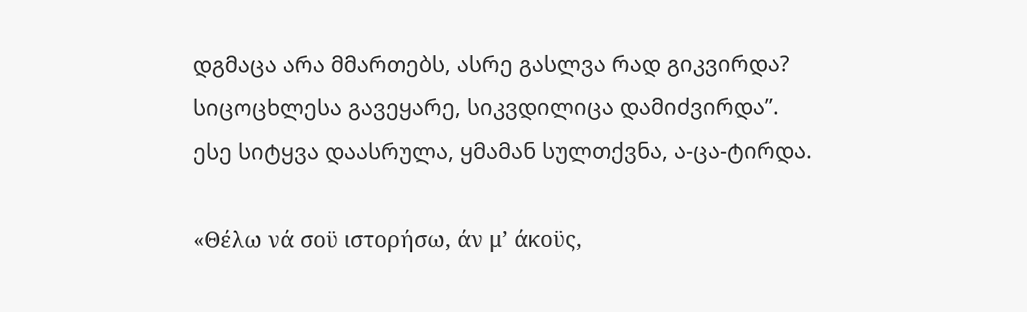დგმაცა არა მმართებს, ასრე გასლვა რად გიკვირდა?
სიცოცხლესა გავეყარე, სიკვდილიცა დამიძვირდა”.
ესე სიტყვა დაასრულა, ყმამან სულთქვნა, ა-ცა-ტირდა.

«Θέλω νά σοϋ ιστορήσω, άν μ’ άκοϋς,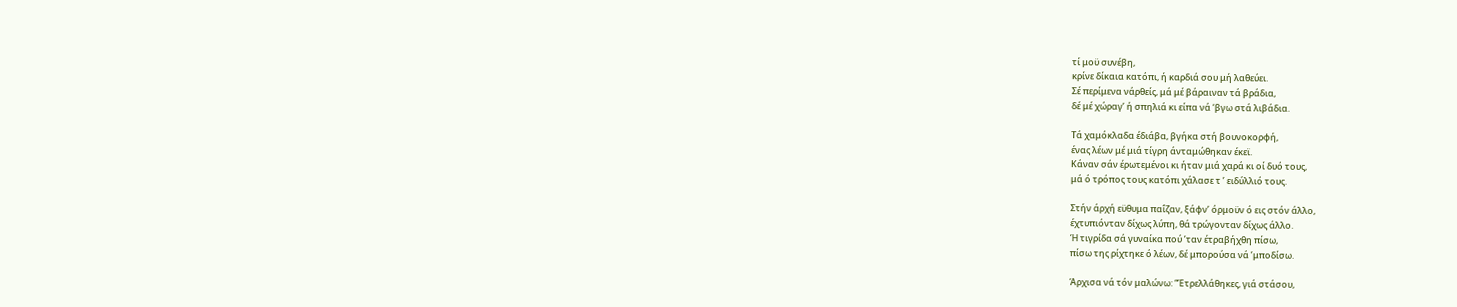τί μοϋ συνέβη,
κρίνε δίκαια κατόπι, ή καρδιά σου μή λαθεύει.
Σέ περίμενα νάρθείς, μά μέ βάραιναν τά βράδια,
δέ μέ χώραγ’ ή σπηλιά κι είπα νά ‘βγω στά λιβάδια.

Τά χαμόκλαδα έδιάβα, βγήκα στή βουνοκορφή,
ένας λέων μέ μιά τίγρη άνταμώθηκαν έκεϊ.
Κάναν σάν έρωτεμένοι κι ήταν μιά χαρά κι οί δυό τους,
μά ό τρόπος τους κατόπι χάλασε τ ’ ειδύλλιό τους.

Στήν άρχή εϋθυμα παΐζαν, ξάφν’ όρμοϋν ό εις στόν άλλο,
έχτυπιόνταν δίχως λύπη, θά τρώγονταν δίχως άλλο.
Ή τιγρίδα σά γυναίκα πού ’ταν έτραβήχθη πίσω,
πίσω της ρίχτηκε ό λέων, δέ μπορούσα νά ’μποδίσω.

Άρχισα νά τόν μαλώνω: “Έτρελλάθηκες, γιά στάσου,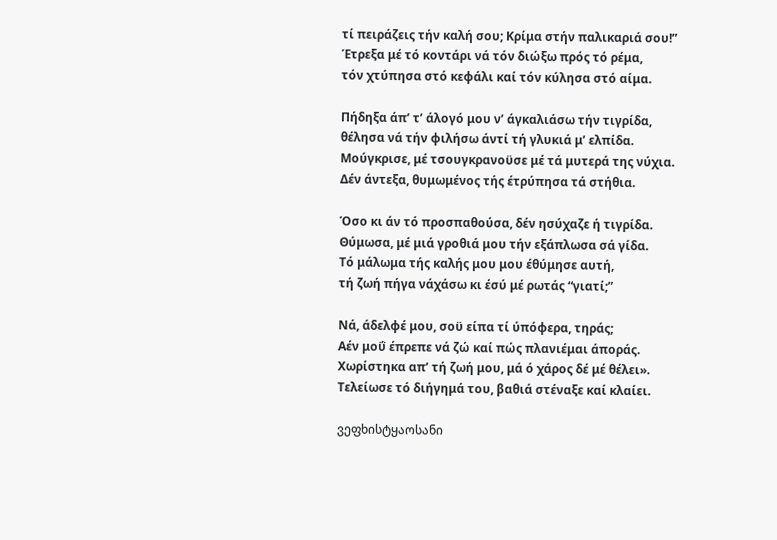τί πειράζεις τήν καλή σου; Κρίμα στήν παλικαριά σου!”
Έτρεξα μέ τό κοντάρι νά τόν διώξω πρός τό ρέμα,
τόν χτύπησα στό κεφάλι καί τόν κύλησα στό αίμα.

Πήδηξα άπ’ τ’ άλογό μου ν’ άγκαλιάσω τήν τιγρίδα,
θέλησα νά τήν φιλήσω άντί τή γλυκιά μ’ ελπίδα.
Μούγκρισε, μέ τσουγκρανοϋσε μέ τά μυτερά της νύχια.
Δέν άντεξα, θυμωμένος τής έτρύπησα τά στήθια.

Όσο κι άν τό προσπαθούσα, δέν ησύχαζε ή τιγρίδα.
Θύμωσα, μέ μιά γροθιά μου τήν εξάπλωσα σά γίδα.
Τό μάλωμα τής καλής μου μου έθύμησε αυτή,
τή ζωή πήγα νάχάσω κι έσύ μέ ρωτάς “γιατί;”

Νά, άδελφέ μου, σοϋ είπα τί ύπόφερα, τηράς;
Αέν μοΰ έπρεπε νά ζώ καί πώς πλανιέμαι άποράς.
Χωρίστηκα απ’ τή ζωή μου, μά ό χάρος δέ μέ θέλει».
Τελείωσε τό διήγημά του, βαθιά στέναξε καί κλαίει.

ვეფხისტყაოსანი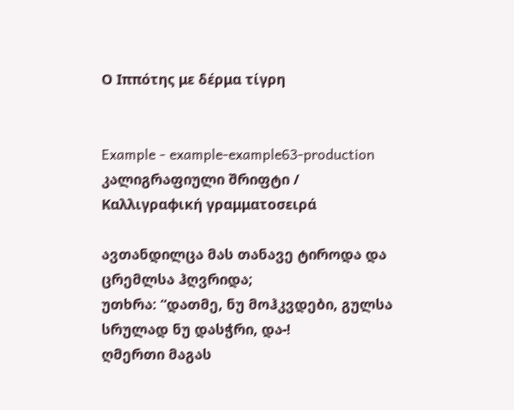Ο Ιππότης με δέρμα τίγρη


Example - example-example63-production კალიგრაფიული შრიფტი / Καλλιγραφική γραμματοσειρά

ავთანდილცა მას თანავე ტიროდა და ცრემლსა ჰღვრიდა;
უთხრა: “დათმე, ნუ მოჰკვდები, გულსა სრულად ნუ დასჭრი, და-!
ღმერთი მაგას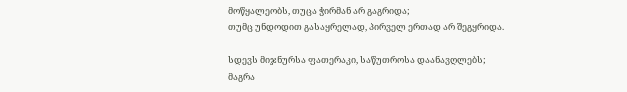მოწყალეობს, თუცა ჭირმან არ გაგრიდა;
თუმც უნდოდით გასაყრელად, პირველ ერთად არ შეგყრიდა.

სდევს მიჯნურსა ფათერაკი, საწუთროსა დაანავღლებს;
მაგრა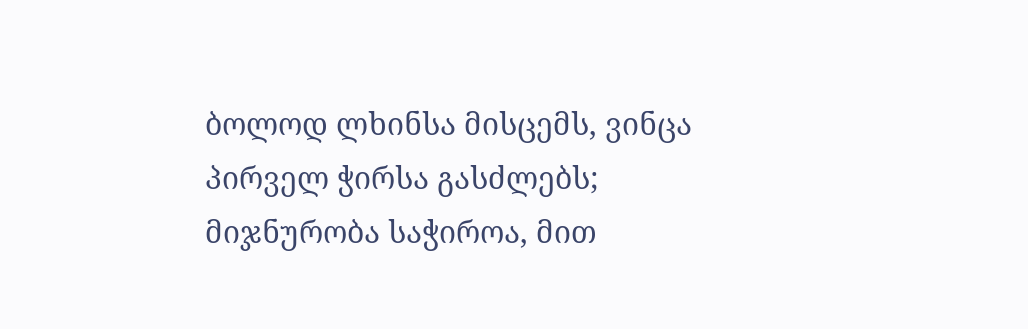ბოლოდ ლხინსა მისცემს, ვინცა პირველ ჭირსა გასძლებს;
მიჯნურობა საჭიროა, მით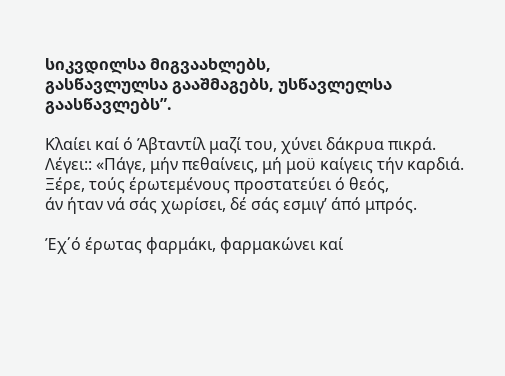სიკვდილსა მიგვაახლებს,
გასწავლულსა გააშმაგებს, უსწავლელსა გაასწავლებს”.

Κλαίει καί ό Άβταντίλ μαζί του, χύνει δάκρυα πικρά.
Λέγει:: «Πάγε, μήν πεθαίνεις, μή μοϋ καίγεις τήν καρδιά.
Ξέρε, τούς έρωτεμένους προστατεύει ό θεός,
άν ήταν νά σάς χωρίσει, δέ σάς εσμιγ’ άπό μπρός.

Έχ΄ό έρωτας φαρμάκι, φαρμακώνει καί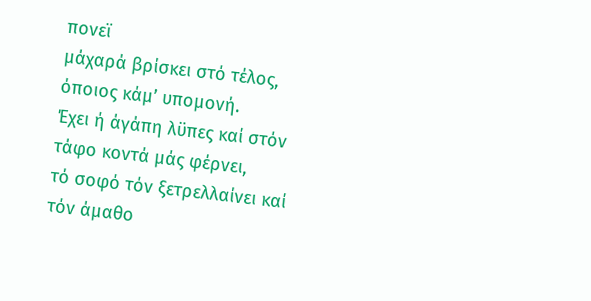πονεϊ
μάχαρά βρίσκει στό τέλος, όποιος κάμ’ υπομονή.
Έχει ή άγάπη λϋπες καί στόν τάφο κοντά μάς φέρνει,
τό σοφό τόν ξετρελλαίνει καί τόν άμαθο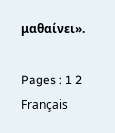μαθαίνει».

Pages : 1 2
Français